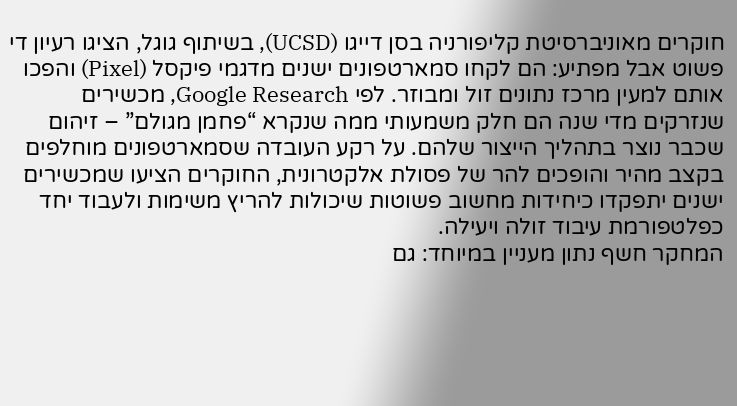חוקרים מאוניברסיטת קליפורניה בסן דייגו (UCSD), בשיתוף גוגל, הציגו רעיון די פשוט אבל מפתיע: הם לקחו סמארטפונים ישנים מדגמי פיקסל (Pixel) והפכו אותם למעין מרכז נתונים זול ומבוזר. לפי Google Research, מכשירים שנזרקים מדי שנה הם חלק משמעותי ממה שנקרא “פחמן מגולם” – זיהום שכבר נוצר בתהליך הייצור שלהם. על רקע העובדה שסמארטפונים מוחלפים בקצב מהיר והופכים להר של פסולת אלקטרונית, החוקרים הציעו שמכשירים ישנים יתפקדו כיחידות מחשוב פשוטות שיכולות להריץ משימות ולעבוד יחד כפלטפורמת עיבוד זולה ויעילה.
המחקר חשף נתון מעניין במיוחד: גם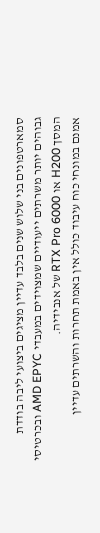סמארטפונים בני שלוש שנים בלבד עדיין מציגים ביצועי ליבה בודדת גבוהים יותר משרתים ייעודיים שמצוידים במעבדי AMD EPYC ובכרטיסי המסך H200 או RTX Pro 6000 של אנבידיה.
אמנם במונחי כוח עיבוד כולל אין באמת תחרות והשרתים עדיין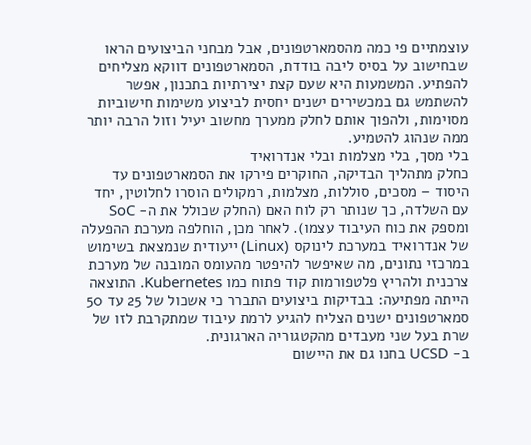עוצמתיים פי כמה מהסמארטפונים, אבל מבחני הביצועים הראו שבחישוב על בסיס ליבה בודדת, הסמארטפונים דווקא מצליחים להפתיע. המשמעות היא שעם קצת יצירתיות בתכנון, אפשר להשתמש גם במכשירים ישנים יחסית לביצוע משימות חישוביות מסוימות, ולהפוך אותם לחלק ממערך מחשוב יעיל וזול הרבה יותר ממה שנהוג להטמיע.
בלי מסך, בלי מצלמות ובלי אנדרואיד
כחלק מתהליך הבדיקה, החוקרים פירקו את הסמארטפונים עד היסוד – מסכים, סוללות, מצלמות, רמקולים הוסרו לחלוטין, יחד עם השלדה, כך שנותר רק לוח האם (החלק שכולל את ה- SoC ומספק את כוח העיבוד עצמו). לאחר מכן, הוחלפה מערכת ההפעלה של אנדרואיד במערכת לינוקס (Linux) ייעודית שנמצאת בשימוש במרכזי נתונים, מה שאיפשר להיפטר מהעומס המובנה של מערכת צרכנית ולהריץ פלטפורמות קוד פתוח כמו Kubernetes. התוצאה הייתה מפתיעה: בבדיקות ביצועים התברר כי אשכול של 25 עד 50 סמארטפונים ישנים הצליח להגיע לרמת עיבוד שמתקרבת לזו של שרת בעל שני מעבדים מהקטגוריה הארגונית.
ב- UCSD בחנו גם את היישום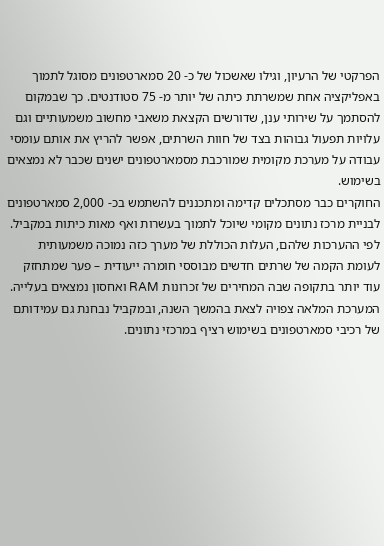הפרקטי של הרעיון, וגילו שאשכול של כ- 20 סמארטפונים מסוגל לתמוך באפליקציה אחת שמשרתת כיתה של יותר מ- 75 סטודנטים. כך שבמקום להסתמך על שירותי ענן, שדורשים הקצאת משאבי מחשוב משמעותיים וגם עלויות תפעול גבוהות בצד של חוות השרתים, אפשר להריץ את אותם עומסי עבודה על מערכת מקומית שמורכבת מסמארטפונים ישנים שכבר לא נמצאים בשימוש.
החוקרים כבר מסתכלים קדימה ומתכננים להשתמש בכ- 2,000 סמארטפונים לבניית מרכז נתונים מקומי שיוכל לתמוך בעשרות ואף מאות כיתות במקביל. לפי ההערכות שלהם, העלות הכוללת של מערך כזה נמוכה משמעותית לעומת הקמה של שרתים חדשים מבוססי חומרה ייעודית – פער שמתחזק עוד יותר בתקופה שבה המחירים של זכרונות RAM ואחסון נמצאים בעלייה.
המערכת המלאה צפויה לצאת בהמשך השנה, ובמקביל נבחנת גם עמידותם של רכיבי סמארטפונים בשימוש רציף במרכזי נתונים.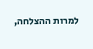למרות ההצלחה,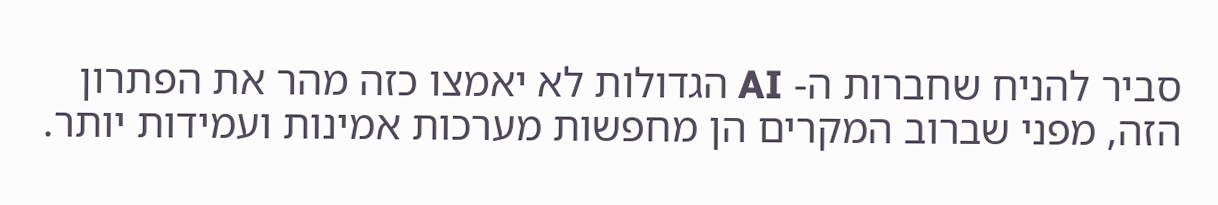סביר להניח שחברות ה- AI הגדולות לא יאמצו כזה מהר את הפתרון הזה, מפני שברוב המקרים הן מחפשות מערכות אמינות ועמידות יותר.